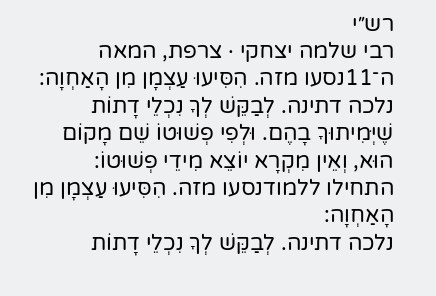רש״י
רבי שלמה יצחקי · צרפת, המאה ה־11נסעו מזה. הִסִּיעוּ עַצְמָן מִן הָאַחְוָה:
נלכה דתינה. לְבַקֵּשׁ לְךָ נִכְלֵי דָתוֹת שֶׁיְּמִיתוּךָ בָהֶם. וּלְפִי פְשׁוּטוֹ שֵׁם מָקוֹם הוּא, וְאֵין מִקְרָא יוֹצֵא מִידֵי פְשׁוּטוֹ:
התחילו ללמודנסעו מזה. הִסִּיעוּ עַצְמָן מִן הָאַחְוָה:
נלכה דתינה. לְבַקֵּשׁ לְךָ נִכְלֵי דָתוֹת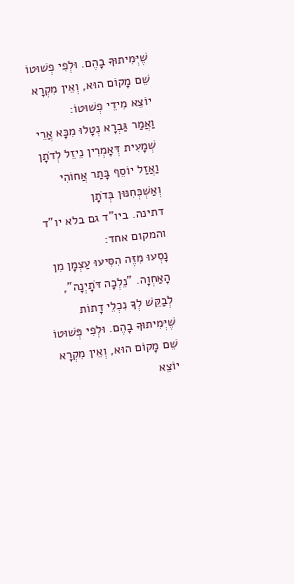שֶׁיְּמִיתוּךָ בָהֶם. וּלְפִי פְשׁוּטוֹ שֵׁם מָקוֹם הוּא, וְאֵין מִקְרָא יוֹצֵא מִידֵי פְשׁוּטוֹ:
וַאֲמַר גַּבְרָא נְטָלוּ מִכָּא אֲרֵי שְׁמָעִית דְּאָמְרִין נֵיזֵל לְדֹתָן וַאֲזַל יוֹסֵף בָּתַר אֲחוֹהִי וְאַשְׁכְּחִנּוּן בְּדֹתָן
דתינה. ביו"ד גם בלא יו"ד והמקום אחד:
נָסְעוּ מִזֶּה הִסִּיעוּ עַצְמָן מִן הָאַחְוָה. "נֵלְכָה דֹּתָיְנָה", לְבַקֵּשׁ לְךָ נִכְלֵי דָתוֹת שֶׁיְּמִיתוּךָ בָהֶם. וּלְפִי פְּשׁוּטוֹ שֵׁם מָקוֹם הוּא, וְאֵין מִקְרָא יוֹצֵא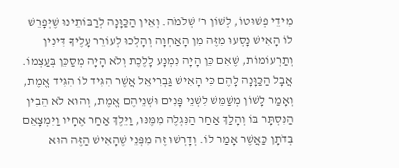מִידֵי פְשׁוּטוֹ, לְשׁוֹן ר' שְׁלֹמֹה. וְאֵין הַכַּוָּנָה לְרַבּוֹתֵינוּ שֶׁיְּפָרֵשׁ לוֹ הָאִישׁ נָסְעוּ מִזֶּה מִן הָאַחְוָה וְהָלְכוּ לְעוֹרֵר עָלֶיךָ דִּינִין וְתַרְעוֹמוֹת, שֶׁאִם כֵּן הָיָה נִמְנָע לָלֶכֶת וְלֹא הָיָה מְסַכֵּן בְּעַצְמוֹ. אֲבָל הַכַּוָּנָה לָהֶם כִּי הָאִישׁ גַּבְרִיאֵל אֲשֶׁר הִגִּיד לוֹ הִגִּיד אֱמֶת, וְאָמַר לָשׁוֹן מְשַׁמֵּשׁ לִשְׁנֵי פָּנִים וּשְׁנֵיהֶם אֱמֶת, וְהוּא לֹא הֵבִין הַנִּסְתָּר בּוֹ וְהָלַךְ אַחַר הַנִּגְלֶה מִמֶּנּוּ, וַיֵּלֶךְ אַחַר אֶחָיו וַיִּמְצָאֵם בְּדֹתָן כַּאֲשֶׁר אָמַר לוֹ. וְדָרְשׁוּ זֶה מִפְּנֵי שֶׁהָאִישׁ הַזֶּה הוּא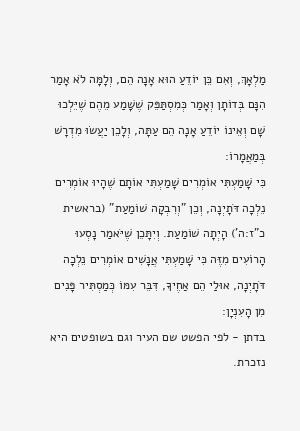מַלְאָךְ, וְאִם כֵּן יוֹדֵעַ הוּא אָנָה הֵם, וְלָמָּה לֹא אָמַר הִנָּם בְּדוֹתָן וְאָמַר כְּמִסְתַּפֵּק שֶׁשָּׁמַע מֵהֶם שֶׁיֵּלְכוּ שָׁם וְאֵינוֹ יוֹדֵעַ אָנָה הֵם עַתָּה, וְלָכֵן יַעֲשׂוּ מִדְרָשׁ בְּמַאֲמָרוֹ:
כִּי שָׁמַעְתִּי אוֹמְרִים שָׁמַעְתִּי אוֹתָם שֶׁהָיוּ אוֹמְרִים נֵלְכָה דֹּתָיְנָה, וְכֵן "וְרִבְקָה שׁוֹמַעַת" (בראשית כ"ז:ה') הָיְתָה שׁוֹמַעַת. וְיִתָּכֵן שֶׁיֹּאמַר נָסְעוּ הָרוֹעִים מִזֶּה כִּי שָׁמַעְתִּי אֲנָשִׁים אוֹמְרִים נֵלְכָה דֹּתָיְנָה, אוּלַי הֵם אַחֶיךָ, דִּבֵּר עִמּוֹ כְּמַסְתִּיר פָּנִים מִן הָעִנְיָן:
בדתן - לפי הפשט שם העיר וגם בשופטים היא נזכרת.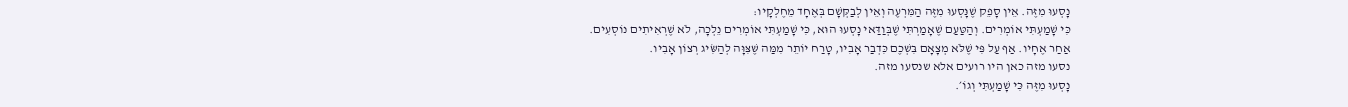נָסְעוּ מִזֶּה. אֵין סָפֵק שֶׁנָּסְעוּ מִזֶּה הַמִּרְעֶה וְאֵין לְבַקְּשָׁם בְּאֶחָד מֵחֶלְקָיו:
כִּי שָׁמַעְתִּי אוֹמְרִים. וְהַטַּעַם שֶׁאָמַרְתִּי שֶׁבְּוַדַּאי נָסְעוּ הוּא, כִּי שָׁמַעְתִּי אוֹמְרִים נֵלְכָה, לֹא שֶׁרְאִיתִים נוֹסְעִים.
אַחַר אֶחָיו. אַף עַל פִּי שֶׁלֹּא מְצָאָם בִּשְׁכֶם כִּדְבַר אָבִיו, טָרַח יוֹתֵר מִמַּה שֶּׁצִּוָּה לְהַשִּׂיג רְצוֹן אָבִיו.
נסעו מזה כאן היו רועים אלא שנסעו מזה.
נָסְעוּ מִזֶּה כִּי שָׁמַעְתִּי וְגוֹ׳.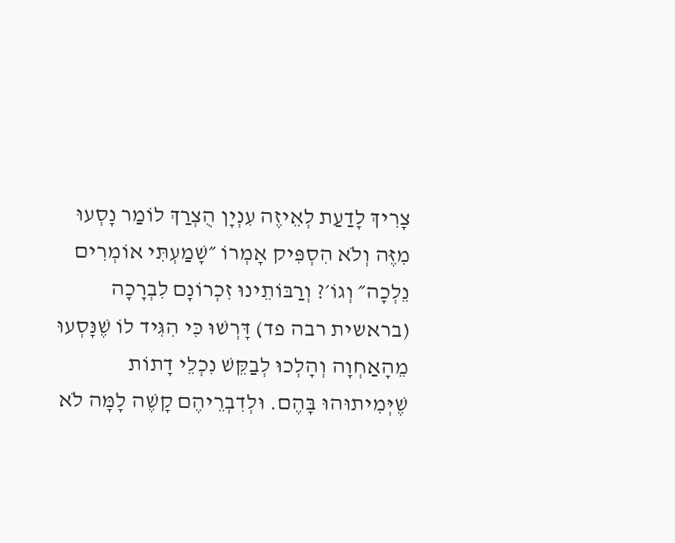צָרִיךְ לָדַעַת לְאֵיזֶה עִנְיָן הֻצְרַךְ לוֹמַר נָסְעוּ מִזֶּה וְלֹא הִסְפִּיק אָמְרוֹ ״שָׁמַעְתִּי אוֹמְרִים נֵלְכָה״ וְגוֹ׳? וְרַבּוֹתֵינוּ זִכְרוֹנָם לִבְרָכָה (בראשית רבה פד) דָּרְשׁוּ כִּי הִגִּיד לוֹ שֶׁנָּסְעוּ מֵהָאַחְוָה וְהָלְכוּ לְבַקֵּשׁ נִכְלֵי דָתוֹת שֶׁיְּמִיתוּהוּ בָּהֶם. וּלְדִבְרֵיהֶם קָשֶׁה לָמָּה לֹא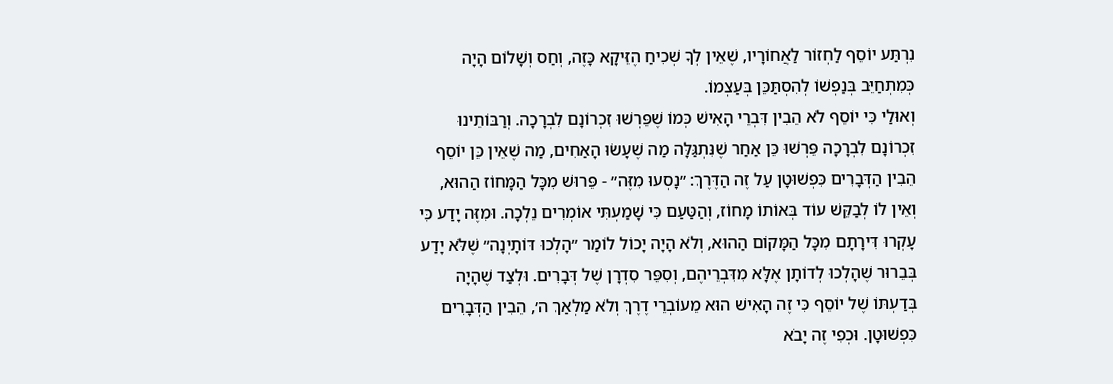נִרְתַּע יוֹסֵף לַחְזוֹר לַאֲחוֹרָיו, שֶׁאֵין לְךָ שְׁכִיחַ הֶזֵּיקָא כָּזֶה, וְחַס וְשָׁלוֹם הָיָה כְּמִתְחַיֵּב בְּנַפְשׁוֹ לְהִסְתַּכֵּן בְּעַצְמוֹ.
וְאוּלַי כִּי יוֹסֵף לֹא הֵבִין דִּבְרֵי הָאִישׁ כְּמוֹ שֶׁפֵּרְשׁוּ זִכְרוֹנָם לִבְרָכָה. וְרַבּוֹתֵינוּ זִכְרוֹנָם לִבְרָכָה פֵּרְשׁוּ כֵּן אַחַר שֶׁנִּתְגַּלָּה מַה שֶׁעָשׂוּ הָאַחִים, מַה שֶׁאֵין כֵּן יוֹסֵף הֵבִין הַדְּבָרִים כִּפְשׁוּטָן עַל זֶה הַדֶּרֶךְ: ״נָסְעוּ מִזֶּה״ - פֵּרוּשׁ מִכָּל הַמָּחוֹז הַהוּא, וְאֵין לוֹ לְבַקֵּשׁ עוֹד בְּאוֹתוֹ מָחוֹז, וְהַטַּעַם כִּי שָׁמַעְתִּי אוֹמְרִים נֵלְכָה. וּמִזֶּה יָדַע כִּי עָקְרוּ דִּירָתָם מִכָּל הַמָּקוֹם הַהוּא, וְלֹא הָיָה יָכוֹל לוֹמַר ״הָלְכוּ דּוֹתָיְנָה״ שֶׁלֹּא יָדַע בְּבֵרוּר שֶׁהָלְכוּ לְדוֹתָן אֶלָּא מִדִּבְרֵיהֶם, וְסִפֵּר סִדְרָן שֶׁל דְּבָרִים. וּלְצַד שֶׁהָיָה בְּדַעְתּוֹ שֶׁל יוֹסֵף כִּי זֶה הָאִישׁ הוּא מֵעוֹבְרֵי דֶרֶךְ וְלֹא מַלְאַךְ ה׳, הֵבִין הַדְּבָרִים כִּפְשׁוּטָן. וּכְפִי זֶה יָבֹא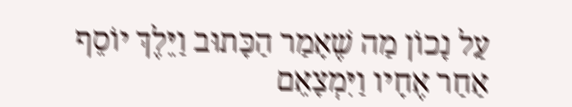עַל נָכוֹן מַה שֶׁאָמַר הַכָּתוּב וַיֵּלֶךְ יוֹסֵף אַחַר אֶחָיו וַיִּמְצָאֵם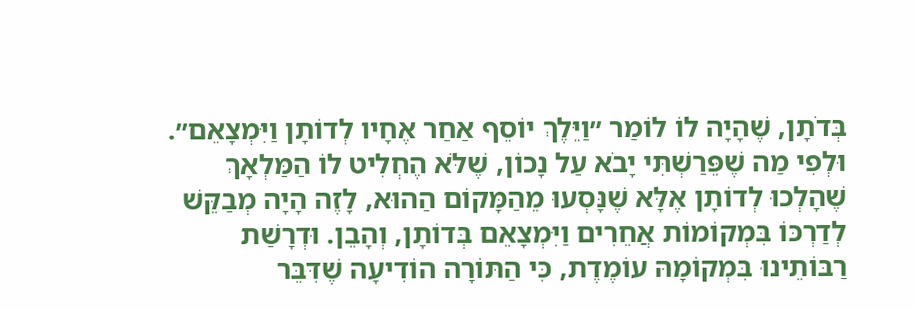בְּדֹתָן, שֶׁהָיָה לוֹ לוֹמַר ״וַיֵּלֶךְ יוֹסֵף אַחַר אֶחָיו לְדוֹתָן וַיִּמְצָאֵם״. וּלְפִי מַה שֶׁפֵּרַשְׁתִּי יָבֹא עַל נָכוֹן, שֶׁלֹּא הֶחְלִיט לוֹ הַמַּלְאָךְ שֶׁהָלְכוּ לְדוֹתָן אֶלָּא שֶׁנָּסְעוּ מֵהַמָּקוֹם הַהוּא, לָזֶה הָיָה מְבַקֵּשׁ לְדַרְכּוֹ בִּמְקוֹמוֹת אֲחֵרִים וַיִּמְצָאֵם בְּדוֹתָן, וְהָבֵן. וּדְרָשַׁת רַבּוֹתֵינוּ בִּמְקוֹמָהּ עוֹמֶדֶת, כִּי הַתּוֹרָה הוֹדִיעָה שֶׁדִּבֵּר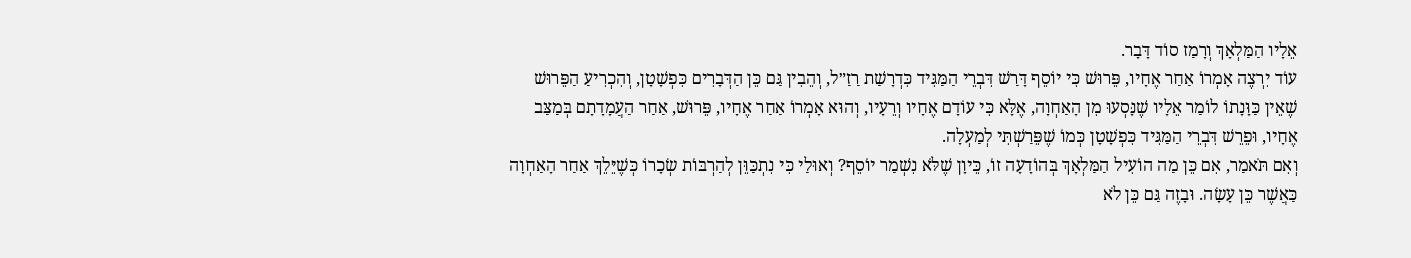אֵלָיו הַמַּלְאָךְ וְרָמַז סוֹד דָּבָר.
עוֹד יִרְצֶה אָמְרוֹ אַחַר אֶחָיו, פֵּרוּשׁ כִּי יוֹסֵף דָּרַשׁ דִּבְרֵי הַמַּגִּיד כִּדְרָשַׁת רַזַ״ל, וְהֵבִין גַּם כֵּן הַדְּבָרִים כִּפְשָׁטָן, וְהִכְרִיעַ הַפֵּרוּשׁ שֶׁאֵין כַּוָּנָתוֹ לוֹמַר אֵלָיו שֶׁנָּסְעוּ מִן הָאַחְוָה, אֶלָּא כִּי עוֹדָם אֶחָיו וְרֵעָיו, וְהוּא אָמְרוֹ אַחַר אֶחָיו, פֵּרוּשׁ, אַחַר הַעֲמָדָתָם בְּמַצַּב אֶחָיו, וּפֵרֵשׁ דִּבְרֵי הַמַּגִּיד כִּפְשָׁטָן כְּמוֹ שֶׁפֵּרַשְׁתִּי לְמַעְלָה.
וְאִם תֹּאמַר, אִם כֵּן מַה הוֹעִיל הַמַּלְאָךְ בְּהוֹדָעָה זוֹ, כֵּיוָן שֶׁלֹּא נִשְׁמַר יוֹסֵף? וְאוּלַי כִּי נִתְכַּוֵּן לְהַרְבּוֹת שְׂכָרוֹ כְּשֶׁיֵּלֵךְ אַחַר הָאַחְוָה כַּאֲשֶׁר כֵּן עָשָׂה. וּבָזֶה גַּם כֵּן לֹא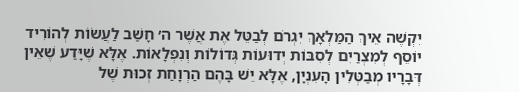יִקְשֶׁה אֵיךְ הַמַּלְאָךְ יִגְרֹם לְבַטֵּל אֶת אֲשֶׁר ה׳ חָשַׁב לַעֲשׂוֹת לְהוֹרִיד יוֹסֵף לְמִצְרַיִם לְסִבּוֹת יְדוּעוֹת גְּדוֹלוֹת וְנִפְלָאוֹת. אֶלָּא שֶׁיָּדַע שֶׁאֵין דְּבָרָיו מְבַטְּלִין הָעִנְיָן, אֶלָּא יֵשׁ בָּהֶם הַרְוָחַת זְכוּת שֶׁל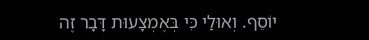יוֹסֵף. וְאוּלַי כִּי בְּאֶמְצָעוּת דָּבָר זֶה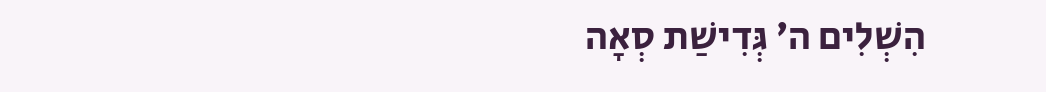הִשְׁלִים ה׳ גְּדִישַׁת סְאָה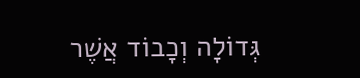גְּדוֹלָה וְכָבוֹד אֲשֶׁר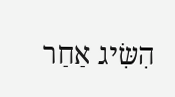הִשִּׂיג אַחַר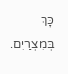כָּךְ בְּמִצְרַיִם.